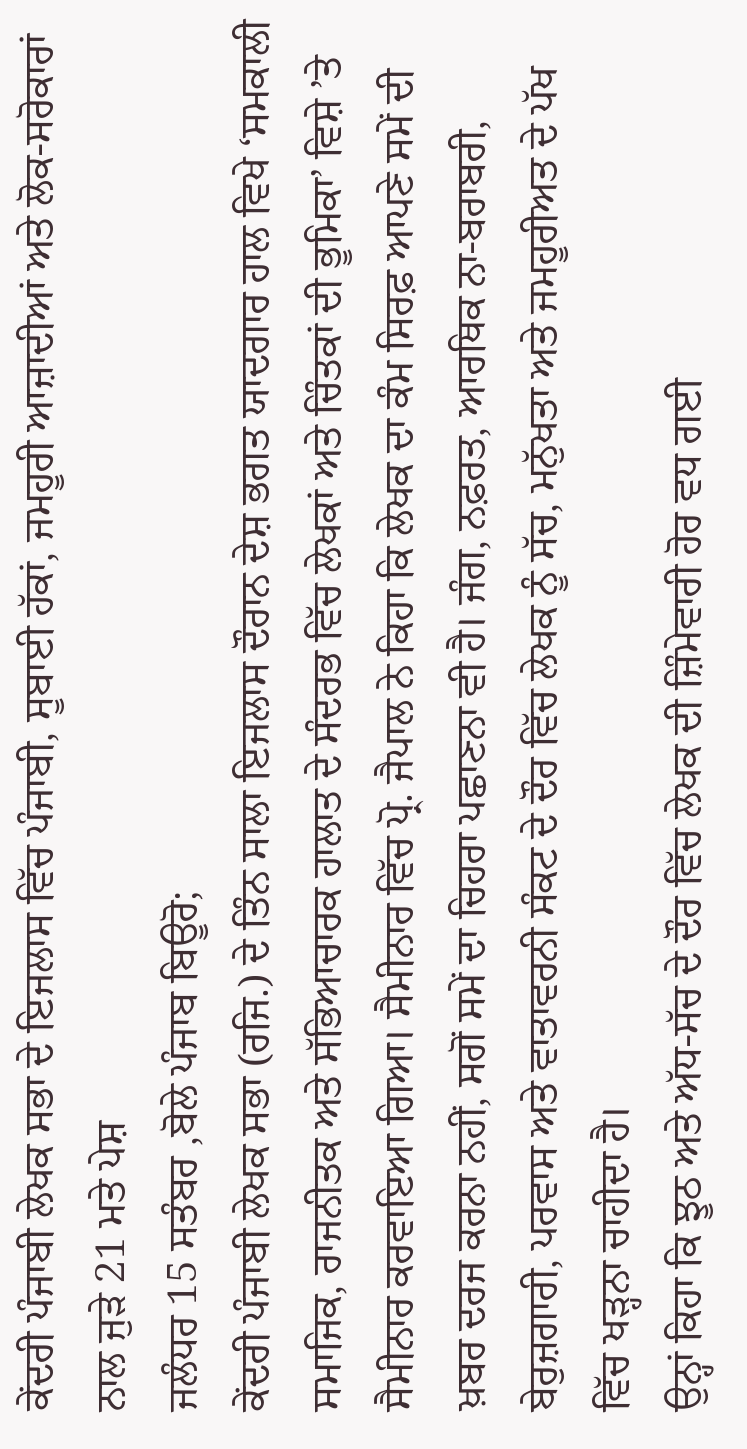ਕੇਂਦਰੀ ਪੰਜਾਬੀ ਲੇਖਕ ਸਭਾ ਦੇ ਇਜਲਾਸ ਵਿੱਚ ਪੰਜਾਬੀ, ਸੂਬਾਈ ਹੱਕਾਂ, ਜਮਹੂਰੀ ਆਜ਼ਾਦੀਆਂ ਅਤੇ ਲੋਕ-ਸਰੋਕਾਰਾਂ ਨਾਲ ਜੁੜੇ 21 ਮਤੇ ਪੇਸ਼
ਜਲੰਧਰ 15 ਸਤੰਬਰ ,ਬੋਲੇ ਪੰਜਾਬ ਬਿਊਰੋ;
ਕੇਂਦਰੀ ਪੰਜਾਬੀ ਲੇਖਕ ਸਭਾ (ਰਜਿ.) ਦੇ ਤਿੰਨ ਸਾਲਾ ਇਜਲਾਸ ਦੌਰਾਨ ਦੇਸ਼ ਭਗਤ ਯਾਦਗਾਰ ਹਾਲ ਵਿਖੇ ‘ਸਮਕਾਲੀ ਸਮਾਜਿਕ, ਰਾਜਨੀਤਕ ਅਤੇ ਸੱਭਿਆਚਾਰਕ ਹਾਲਾਤ ਦੇ ਸੰਦਰਭ ਵਿੱਚ ਲੇਖਕਾਂ ਅਤੇ ਚਿੰਤਕਾਂ ਦੀ ਭੂਮਿਕਾ’ ਵਿਸ਼ੇ ’ਤੇ ਸੈਮੀਨਾਰ ਕਰਵਾਇਆ ਗਿਆ। ਸੈਮੀਨਾਰ ਵਿੱਚ ਪ੍ਰੋ. ਜੈਪਾਲ ਨੇ ਕਿਹਾ ਕਿ ਲੇਖਕ ਦਾ ਕੰਮ ਸਿਰਫ਼ ਆਪਣੇ ਸਮੇਂ ਦੀ ਖ਼ਬਰ ਦਰਜ ਕਰਨਾ ਨਹੀਂ, ਸਗੋਂ ਸਮੇਂ ਦਾ ਚਿਹਰਾ ਪਛਾਣਨਾ ਵੀ ਹੈ। ਜੰਗ, ਨਫ਼ਰਤ, ਆਰਥਿਕ ਨਾ-ਬਰਾਬਰੀ, ਬੇਰੁਜ਼ਗਾਰੀ, ਪਰਵਾਸ ਅਤੇ ਵਾਤਾਵਰਨੀ ਸੰਕਟ ਦੇ ਦੌਰ ਵਿੱਚ ਲੇਖਕ ਨੂੰ ਸੱਚ, ਮਨੁੱਖਤਾ ਅਤੇ ਜਮਹੂਰੀਅਤ ਦੇ ਪੱਖ ਵਿੱਚ ਖੜ੍ਹਨਾ ਚਾਹੀਦਾ ਹੈ।
ਉਨ੍ਹਾਂ ਕਿਹਾ ਕਿ ਝੂਠ ਅਤੇ ਅੱਧ-ਸੱਚ ਦੇ ਦੌਰ ਵਿੱਚ ਲੇਖਕ ਦੀ ਜ਼ਿੰਮੇਵਾਰੀ ਹੋਰ ਵਧ ਗਈ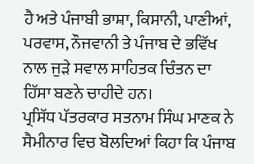ਹੈ ਅਤੇ ਪੰਜਾਬੀ ਭਾਸ਼ਾ, ਕਿਸਾਨੀ, ਪਾਣੀਆਂ, ਪਰਵਾਸ, ਨੌਜਵਾਨੀ ਤੇ ਪੰਜਾਬ ਦੇ ਭਵਿੱਖ ਨਾਲ ਜੁੜੇ ਸਵਾਲ ਸਾਹਿਤਕ ਚਿੰਤਨ ਦਾ ਹਿੱਸਾ ਬਣਨੇ ਚਾਹੀਦੇ ਹਨ।
ਪ੍ਰਸਿੱਧ ਪੱਤਰਕਾਰ ਸਤਨਾਮ ਸਿੰਘ ਮਾਣਕ ਨੇ ਸੈਮੀਨਾਰ ਵਿਚ ਬੋਲਦਿਆਂ ਕਿਹਾ ਕਿ ਪੰਜਾਬ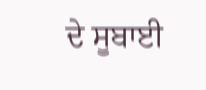ਦੇ ਸੂਬਾਈ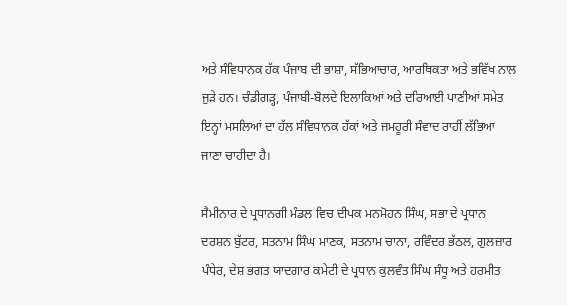ਅਤੇ ਸੰਵਿਧਾਨਕ ਹੱਕ ਪੰਜਾਬ ਦੀ ਭਾਸ਼ਾ, ਸੱਭਿਆਚਾਰ, ਆਰਥਿਕਤਾ ਅਤੇ ਭਵਿੱਖ ਨਾਲ ਜੁੜੇ ਹਨ। ਚੰਡੀਗੜ੍ਹ, ਪੰਜਾਬੀ-ਬੋਲਦੇ ਇਲਾਕਿਆਂ ਅਤੇ ਦਰਿਆਈ ਪਾਣੀਆਂ ਸਮੇਤ ਇਨ੍ਹਾਂ ਮਸਲਿਆਂ ਦਾ ਹੱਲ ਸੰਵਿਧਾਨਕ ਹੱਕਾਂ ਅਤੇ ਜਮਹੂਰੀ ਸੰਵਾਦ ਰਾਹੀਂ ਲੱਭਿਆ ਜਾਣਾ ਚਾਹੀਦਾ ਹੈ।

ਸੈਮੀਨਾਰ ਦੇ ਪ੍ਰਧਾਨਗੀ ਮੰਡਲ ਵਿਚ ਦੀਪਕ ਮਨਮੋਹਨ ਸਿੰਘ, ਸਭਾ ਦੇ ਪ੍ਰਧਾਨ ਦਰਸ਼ਨ ਬੁੱਟਰ, ਸਤਨਾਮ ਸਿੰਘ ਮਾਣਕ, ਸਤਨਾਮ ਚਾਨਾ, ਰਵਿੰਦਰ ਭੱਠਲ, ਗੁਲਜ਼ਾਰ ਪੰਧੇਰ, ਦੇਸ਼ ਭਗਤ ਯਾਦਗਾਰ ਕਮੇਟੀ ਦੇ ਪ੍ਰਧਾਨ ਕੁਲਵੰਤ ਸਿੰਘ ਸੰਧੂ ਅਤੇ ਹਰਮੀਤ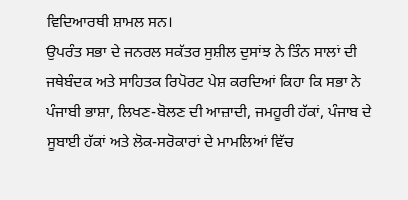ਵਿਦਿਆਰਥੀ ਸ਼ਾਮਲ ਸਨ।
ਉਪਰੰਤ ਸਭਾ ਦੇ ਜਨਰਲ ਸਕੱਤਰ ਸੁਸ਼ੀਲ ਦੁਸਾਂਝ ਨੇ ਤਿੰਨ ਸਾਲਾਂ ਦੀ ਜਥੇਬੰਦਕ ਅਤੇ ਸਾਹਿਤਕ ਰਿਪੋਰਟ ਪੇਸ਼ ਕਰਦਿਆਂ ਕਿਹਾ ਕਿ ਸਭਾ ਨੇ ਪੰਜਾਬੀ ਭਾਸ਼ਾ, ਲਿਖਣ-ਬੋਲਣ ਦੀ ਆਜ਼ਾਦੀ, ਜਮਹੂਰੀ ਹੱਕਾਂ, ਪੰਜਾਬ ਦੇ ਸੂਬਾਈ ਹੱਕਾਂ ਅਤੇ ਲੋਕ-ਸਰੋਕਾਰਾਂ ਦੇ ਮਾਮਲਿਆਂ ਵਿੱਚ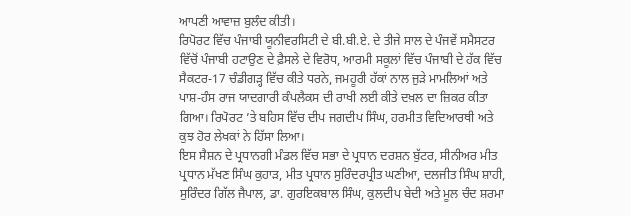ਆਪਣੀ ਆਵਾਜ਼ ਬੁਲੰਦ ਕੀਤੀ।
ਰਿਪੋਰਟ ਵਿੱਚ ਪੰਜਾਬੀ ਯੂਨੀਵਰਸਿਟੀ ਦੇ ਬੀ.ਬੀ.ਏ. ਦੇ ਤੀਜੇ ਸਾਲ ਦੇ ਪੰਜਵੇਂ ਸਮੈਸਟਰ ਵਿੱਚੋਂ ਪੰਜਾਬੀ ਹਟਾਉਣ ਦੇ ਫ਼ੈਸਲੇ ਦੇ ਵਿਰੋਧ, ਆਰਮੀ ਸਕੂਲਾਂ ਵਿੱਚ ਪੰਜਾਬੀ ਦੇ ਹੱਕ ਵਿੱਚ ਸੈਕਟਰ-17 ਚੰਡੀਗੜ੍ਹ ਵਿੱਚ ਕੀਤੇ ਧਰਨੇ, ਜਮਹੂਰੀ ਹੱਕਾਂ ਨਾਲ ਜੁੜੇ ਮਾਮਲਿਆਂ ਅਤੇ ਪਾਸ਼-ਹੰਸ ਰਾਜ ਯਾਦਗਾਰੀ ਕੰਪਲੈਕਸ ਦੀ ਰਾਖੀ ਲਈ ਕੀਤੇ ਦਖ਼ਲ ਦਾ ਜ਼ਿਕਰ ਕੀਤਾ ਗਿਆ। ਰਿਪੋਰਟ ’ਤੇ ਬਹਿਸ ਵਿੱਚ ਦੀਪ ਜਗਦੀਪ ਸਿੰਘ, ਹਰਮੀਤ ਵਿਦਿਆਰਥੀ ਅਤੇ ਕੁਝ ਹੋਰ ਲੇਖਕਾਂ ਨੇ ਹਿੱਸਾ ਲਿਆ।
ਇਸ ਸੈਸ਼ਨ ਦੇ ਪ੍ਰਧਾਨਗੀ ਮੰਡਲ ਵਿੱਚ ਸਭਾ ਦੇ ਪ੍ਰਧਾਨ ਦਰਸ਼ਨ ਬੁੱਟਰ, ਸੀਨੀਅਰ ਮੀਤ ਪ੍ਰਧਾਨ ਮੱਖਣ ਸਿੰਘ ਕੁਹਾੜ, ਮੀਤ ਪ੍ਰਧਾਨ ਸੁਰਿੰਦਰਪ੍ਰੀਤ ਘਣੀਆ, ਦਲਜੀਤ ਸਿੰਘ ਸ਼ਾਹੀ, ਸੁਰਿੰਦਰ ਗਿੱਲ ਜੈਪਾਲ, ਡਾ. ਗੁਰਇਕਬਾਲ ਸਿੰਘ, ਕੁਲਦੀਪ ਬੇਦੀ ਅਤੇ ਮੂਲ ਚੰਦ ਸ਼ਰਮਾ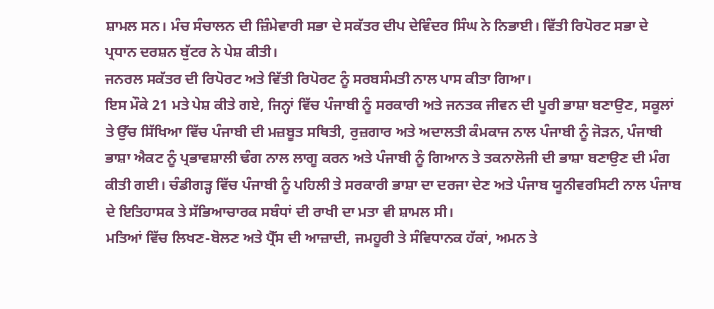ਸ਼ਾਮਲ ਸਨ। ਮੰਚ ਸੰਚਾਲਨ ਦੀ ਜ਼ਿੰਮੇਵਾਰੀ ਸਭਾ ਦੇ ਸਕੱਤਰ ਦੀਪ ਦੇਵਿੰਦਰ ਸਿੰਘ ਨੇ ਨਿਭਾਈ। ਵਿੱਤੀ ਰਿਪੋਰਟ ਸਭਾ ਦੇ ਪ੍ਰਧਾਨ ਦਰਸ਼ਨ ਬੁੱਟਰ ਨੇ ਪੇਸ਼ ਕੀਤੀ।
ਜਨਰਲ ਸਕੱਤਰ ਦੀ ਰਿਪੋਰਟ ਅਤੇ ਵਿੱਤੀ ਰਿਪੋਰਟ ਨੂੰ ਸਰਬਸੰਮਤੀ ਨਾਲ ਪਾਸ ਕੀਤਾ ਗਿਆ।
ਇਸ ਮੌਕੇ 21 ਮਤੇ ਪੇਸ਼ ਕੀਤੇ ਗਏ, ਜਿਨ੍ਹਾਂ ਵਿੱਚ ਪੰਜਾਬੀ ਨੂੰ ਸਰਕਾਰੀ ਅਤੇ ਜਨਤਕ ਜੀਵਨ ਦੀ ਪੂਰੀ ਭਾਸ਼ਾ ਬਣਾਉਣ, ਸਕੂਲਾਂ ਤੇ ਉੱਚ ਸਿੱਖਿਆ ਵਿੱਚ ਪੰਜਾਬੀ ਦੀ ਮਜ਼ਬੂਤ ਸਥਿਤੀ, ਰੁਜ਼ਗਾਰ ਅਤੇ ਅਦਾਲਤੀ ਕੰਮਕਾਜ ਨਾਲ ਪੰਜਾਬੀ ਨੂੰ ਜੋੜਨ, ਪੰਜਾਬੀ ਭਾਸ਼ਾ ਐਕਟ ਨੂੰ ਪ੍ਰਭਾਵਸ਼ਾਲੀ ਢੰਗ ਨਾਲ ਲਾਗੂ ਕਰਨ ਅਤੇ ਪੰਜਾਬੀ ਨੂੰ ਗਿਆਨ ਤੇ ਤਕਨਾਲੋਜੀ ਦੀ ਭਾਸ਼ਾ ਬਣਾਉਣ ਦੀ ਮੰਗ ਕੀਤੀ ਗਈ। ਚੰਡੀਗੜ੍ਹ ਵਿੱਚ ਪੰਜਾਬੀ ਨੂੰ ਪਹਿਲੀ ਤੇ ਸਰਕਾਰੀ ਭਾਸ਼ਾ ਦਾ ਦਰਜਾ ਦੇਣ ਅਤੇ ਪੰਜਾਬ ਯੂਨੀਵਰਸਿਟੀ ਨਾਲ ਪੰਜਾਬ ਦੇ ਇਤਿਹਾਸਕ ਤੇ ਸੱਭਿਆਚਾਰਕ ਸਬੰਧਾਂ ਦੀ ਰਾਖੀ ਦਾ ਮਤਾ ਵੀ ਸ਼ਾਮਲ ਸੀ।
ਮਤਿਆਂ ਵਿੱਚ ਲਿਖਣ-ਬੋਲਣ ਅਤੇ ਪ੍ਰੈੱਸ ਦੀ ਆਜ਼ਾਦੀ, ਜਮਹੂਰੀ ਤੇ ਸੰਵਿਧਾਨਕ ਹੱਕਾਂ, ਅਮਨ ਤੇ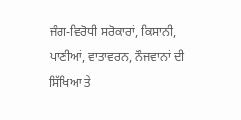ਜੰਗ-ਵਿਰੋਧੀ ਸਰੋਕਾਰਾਂ, ਕਿਸਾਨੀ, ਪਾਣੀਆਂ, ਵਾਤਾਵਰਨ, ਨੌਜਵਾਨਾਂ ਦੀ ਸਿੱਖਿਆ ਤੇ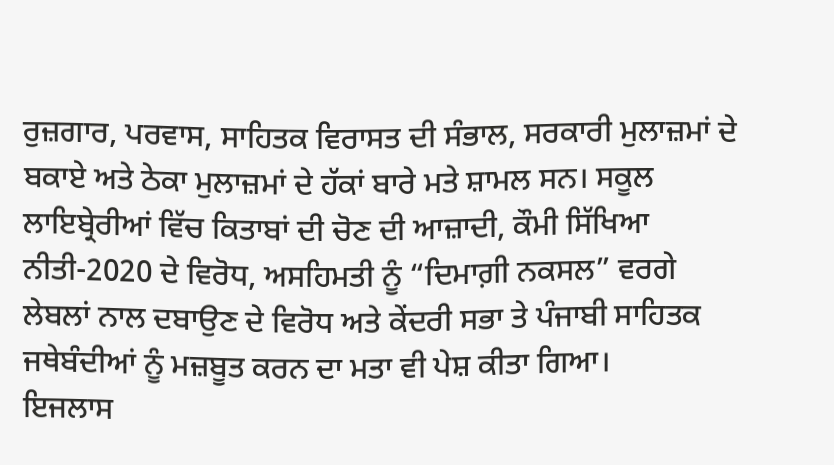ਰੁਜ਼ਗਾਰ, ਪਰਵਾਸ, ਸਾਹਿਤਕ ਵਿਰਾਸਤ ਦੀ ਸੰਭਾਲ, ਸਰਕਾਰੀ ਮੁਲਾਜ਼ਮਾਂ ਦੇ ਬਕਾਏ ਅਤੇ ਠੇਕਾ ਮੁਲਾਜ਼ਮਾਂ ਦੇ ਹੱਕਾਂ ਬਾਰੇ ਮਤੇ ਸ਼ਾਮਲ ਸਨ। ਸਕੂਲ ਲਾਇਬ੍ਰੇਰੀਆਂ ਵਿੱਚ ਕਿਤਾਬਾਂ ਦੀ ਚੋਣ ਦੀ ਆਜ਼ਾਦੀ, ਕੌਮੀ ਸਿੱਖਿਆ ਨੀਤੀ-2020 ਦੇ ਵਿਰੋਧ, ਅਸਹਿਮਤੀ ਨੂੰ “ਦਿਮਾਗ਼ੀ ਨਕਸਲ” ਵਰਗੇ ਲੇਬਲਾਂ ਨਾਲ ਦਬਾਉਣ ਦੇ ਵਿਰੋਧ ਅਤੇ ਕੇਂਦਰੀ ਸਭਾ ਤੇ ਪੰਜਾਬੀ ਸਾਹਿਤਕ ਜਥੇਬੰਦੀਆਂ ਨੂੰ ਮਜ਼ਬੂਤ ਕਰਨ ਦਾ ਮਤਾ ਵੀ ਪੇਸ਼ ਕੀਤਾ ਗਿਆ।
ਇਜਲਾਸ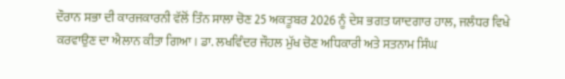ਦੌਰਾਨ ਸਭਾ ਦੀ ਕਾਰਜਕਾਰਨੀ ਵੱਲੋਂ ਤਿੰਨ ਸਾਲਾ ਚੋਣ 25 ਅਕਤੂਬਰ 2026 ਨੂੰ ਦੇਸ਼ ਭਗਤ ਯਾਦਗਾਰ ਹਾਲ, ਜਲੰਧਰ ਵਿਖੇ ਕਰਵਾਉਣ ਦਾ ਐਲਾਨ ਕੀਤਾ ਗਿਆ। ਡਾ. ਲਖਵਿੰਦਰ ਜੌਹਲ ਮੁੱਖ ਚੋਣ ਅਧਿਕਾਰੀ ਅਤੇ ਸਤਨਾਮ ਸਿੰਘ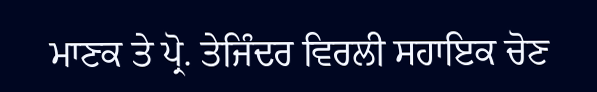ਮਾਣਕ ਤੇ ਪ੍ਰੋ. ਤੇਜਿੰਦਰ ਵਿਰਲੀ ਸਹਾਇਕ ਚੋਣ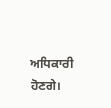ਅਧਿਕਾਰੀ ਹੋਣਗੇ।